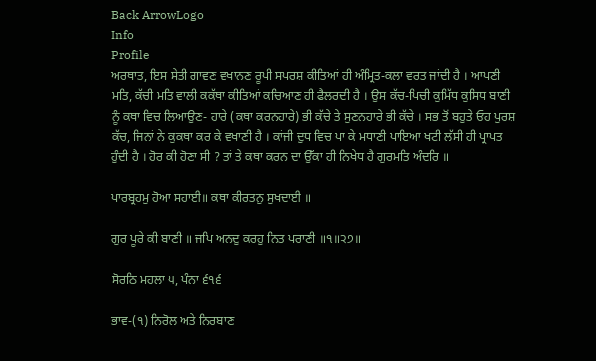Back ArrowLogo
Info
Profile
ਅਰਥਾਤ, ਇਸ ਸੇਤੀ ਗਾਵਣ ਵਖਾਨਣ ਰੂਪੀ ਸਪਰਸ਼ ਕੀਤਿਆਂ ਹੀ ਅੰਮ੍ਰਿਤ-ਕਲਾ ਵਰਤ ਜਾਂਦੀ ਹੈ । ਆਪਣੀ ਮਤਿ, ਕੱਚੀ ਮਤਿ ਵਾਲੀ ਕਕੱਥਾ ਕੀਤਿਆਂ ਕਚਿਆਣ ਹੀ ਫੈਲਰਦੀ ਹੈ । ਉਸ ਕੱਚ-ਪਿਚੀ ਕੁਮਿੱਧ ਕੁਸਿਧ ਬਾਣੀ ਨੂੰ ਕਥਾ ਵਿਚ ਲਿਆਉਣ- ਹਾਰੇ (ਕਥਾ ਕਰਨਹਾਰੇ) ਭੀ ਕੱਚੇ ਤੇ ਸੁਣਨਹਾਰੇ ਭੀ ਕੱਚੇ । ਸਭ ਤੋਂ ਬਹੁਤੇ ਓਹ ਪੁਰਸ਼ ਕੱਚ, ਜਿਨਾਂ ਨੇ ਕੁਕਥਾ ਕਰ ਕੇ ਵਖਾਣੀ ਹੈ । ਕਾਂਜੀ ਦੁਧ ਵਿਚ ਪਾ ਕੇ ਮਧਾਣੀ ਪਾਇਆ ਖਟੀ ਲੱਸੀ ਹੀ ਪ੍ਰਾਪਤ ਹੁੰਦੀ ਹੈ । ਹੋਰ ਕੀ ਹੋਣਾ ਸੀ ? ਤਾਂ ਤੇ ਕਥਾ ਕਰਨ ਦਾ ਉੱਕਾ ਹੀ ਨਿਖੇਧ ਹੈ ਗੁਰਮਤਿ ਅੰਦਰਿ ॥

ਪਾਰਬ੍ਰਹਮੁ ਹੋਆ ਸਹਾਈ॥ ਕਥਾ ਕੀਰਤਨੁ ਸੁਖਦਾਈ ॥

ਗੁਰ ਪੂਰੇ ਕੀ ਬਾਣੀ ॥ ਜਪਿ ਅਨਦੁ ਕਰਹੁ ਨਿਤ ਪਰਾਣੀ ॥੧॥੨੭॥

ਸੋਰਠਿ ਮਹਲਾ ੫, ਪੰਨਾ ੬੧੬

ਭਾਵ-(੧) ਨਿਰੋਲ ਅਤੇ ਨਿਰਬਾਣ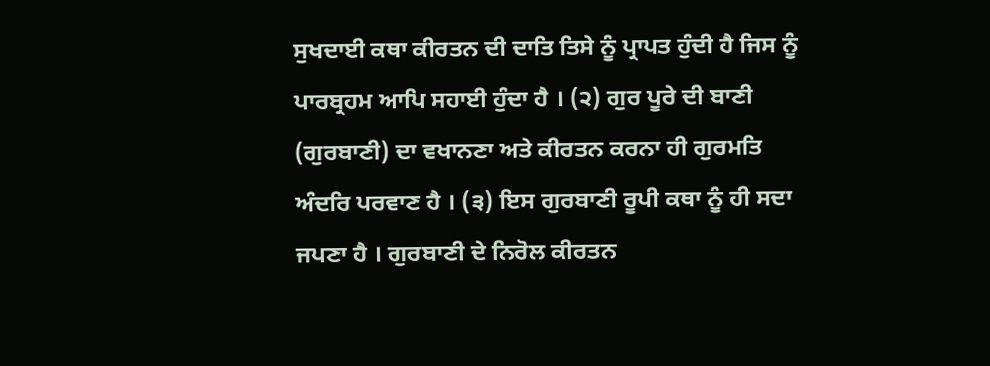ਸੁਖਦਾਈ ਕਥਾ ਕੀਰਤਨ ਦੀ ਦਾਤਿ ਤਿਸੇ ਨੂੰ ਪ੍ਰਾਪਤ ਹੁੰਦੀ ਹੈ ਜਿਸ ਨੂੰ ਪਾਰਬ੍ਰਹਮ ਆਪਿ ਸਹਾਈ ਹੁੰਦਾ ਹੈ । (੨) ਗੁਰ ਪੂਰੇ ਦੀ ਬਾਣੀ (ਗੁਰਬਾਣੀ) ਦਾ ਵਖਾਨਣਾ ਅਤੇ ਕੀਰਤਨ ਕਰਨਾ ਹੀ ਗੁਰਮਤਿ ਅੰਦਰਿ ਪਰਵਾਣ ਹੈ । (੩) ਇਸ ਗੁਰਬਾਣੀ ਰੂਪੀ ਕਥਾ ਨੂੰ ਹੀ ਸਦਾ ਜਪਣਾ ਹੈ । ਗੁਰਬਾਣੀ ਦੇ ਨਿਰੋਲ ਕੀਰਤਨ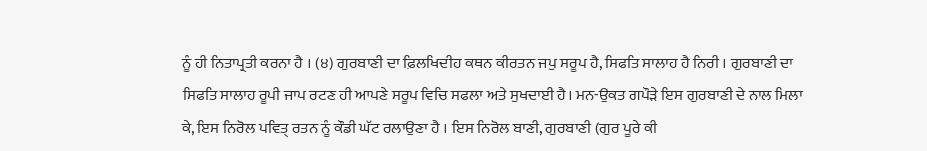ਨੂੰ ਹੀ ਨਿਤਾਪ੍ਰਤੀ ਕਰਨਾ ਹੈ । (੪) ਗੁਰਬਾਣੀ ਦਾ ਫ਼ਿਲਖਿਦੀਹ ਕਥਨ ਕੀਰਤਨ ਜਪੁ ਸਰੂਪ ਹੈ, ਸਿਫਤਿ ਸਾਲਾਹ ਹੈ ਨਿਰੀ । ਗੁਰਬਾਣੀ ਦਾ ਸਿਫਤਿ ਸਾਲਾਹ ਰੂਪੀ ਜਾਪ ਰਟਣ ਹੀ ਆਪਣੇ ਸਰੂਪ ਵਿਚਿ ਸਫਲਾ ਅਤੇ ਸੁਖਦਾਈ ਹੈ। ਮਨ-ਉਕਤ ਗਪੌੜੇ ਇਸ ਗੁਰਬਾਣੀ ਦੇ ਨਾਲ ਮਿਲਾ ਕੇ, ਇਸ ਨਿਰੋਲ ਪਵਿਤ੍ ਰਤਨ ਨੂੰ ਕੌਡੀ ਘੱਟ ਰਲਾਉਣਾ ਹੈ । ਇਸ ਨਿਰੋਲ ਬਾਣੀ, ਗੁਰਬਾਣੀ (ਗੁਰ ਪੂਰੇ ਕੀ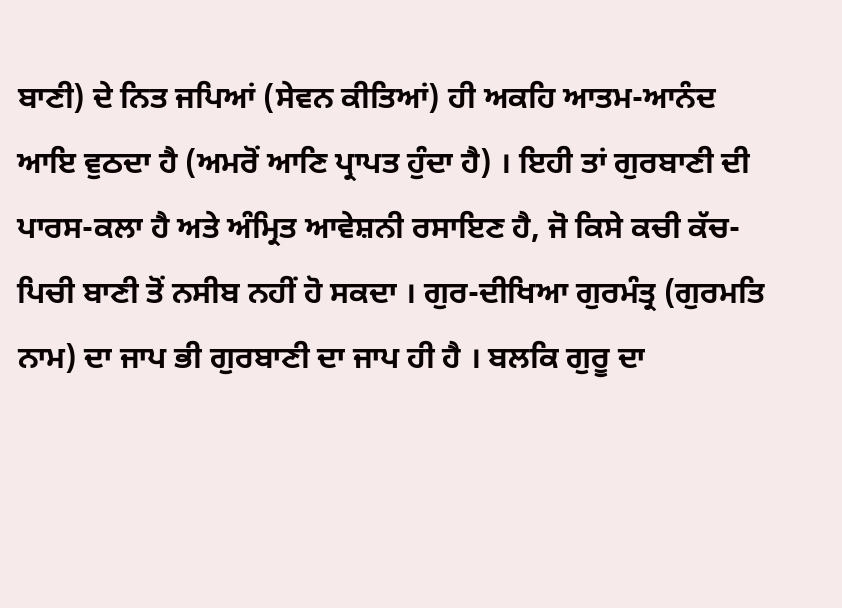ਬਾਣੀ) ਦੇ ਨਿਤ ਜਪਿਆਂ (ਸੇਵਨ ਕੀਤਿਆਂ) ਹੀ ਅਕਹਿ ਆਤਮ-ਆਨੰਦ ਆਇ ਵੁਠਦਾ ਹੈ (ਅਮਰੋਂ ਆਣਿ ਪ੍ਰਾਪਤ ਹੁੰਦਾ ਹੈ) । ਇਹੀ ਤਾਂ ਗੁਰਬਾਣੀ ਦੀ ਪਾਰਸ-ਕਲਾ ਹੈ ਅਤੇ ਅੰਮ੍ਰਿਤ ਆਵੇਸ਼ਨੀ ਰਸਾਇਣ ਹੈ, ਜੋ ਕਿਸੇ ਕਚੀ ਕੱਚ-ਪਿਚੀ ਬਾਣੀ ਤੋਂ ਨਸੀਬ ਨਹੀਂ ਹੋ ਸਕਦਾ । ਗੁਰ-ਦੀਖਿਆ ਗੁਰਮੰਤ੍ਰ (ਗੁਰਮਤਿ ਨਾਮ) ਦਾ ਜਾਪ ਭੀ ਗੁਰਬਾਣੀ ਦਾ ਜਾਪ ਹੀ ਹੈ । ਬਲਕਿ ਗੁਰੂ ਦਾ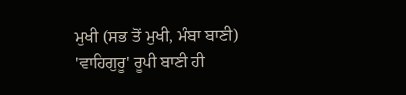ਮੁਖੀ (ਸਭ ਤੋਂ ਮੁਖੀ, ਮੰਬਾ ਬਾਣੀ) 'ਵਾਹਿਗੁਰੂ' ਰੂਪੀ ਬਾਣੀ ਹੀ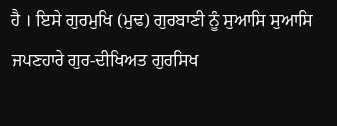ਹੈ । ਇਸੇ ਗੁਰਮੁਖਿ (ਮੁਢ) ਗੁਰਬਾਣੀ ਨੂੰ ਸੁਆਸਿ ਸੁਆਸਿ ਜਪਣਹਾਰੇ ਗੁਰ-ਦੀਖਿਅਤ ਗੁਰਸਿਖ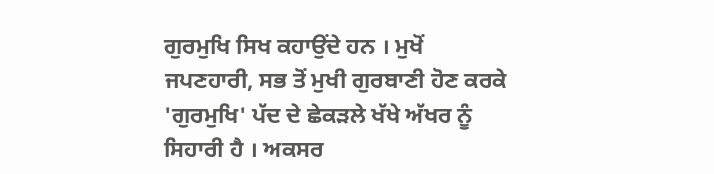ਗੁਰਮੁਖਿ ਸਿਖ ਕਹਾਉਂਦੇ ਹਨ । ਮੁਖੋਂ ਜਪਣਹਾਰੀ, ਸਭ ਤੋਂ ਮੁਖੀ ਗੁਰਬਾਣੀ ਹੋਣ ਕਰਕੇ 'ਗੁਰਮੁਖਿ' ਪੱਦ ਦੇ ਛੇਕੜਲੇ ਖੱਖੇ ਅੱਖਰ ਨੂੰ ਸਿਹਾਰੀ ਹੈ । ਅਕਸਰ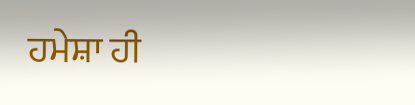ਹਮੇਸ਼ਾ ਹੀ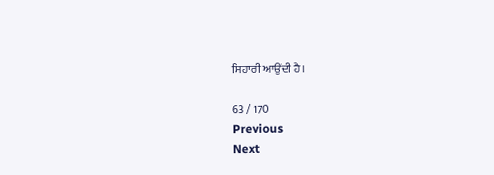ਸਿਹਾਰੀ ਆਉਂਦੀ ਹੈ।

63 / 170
Previous
Next